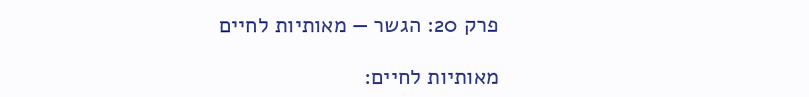פרק 20: הגשר — מאותיות לחיים

מאותיות לחיים: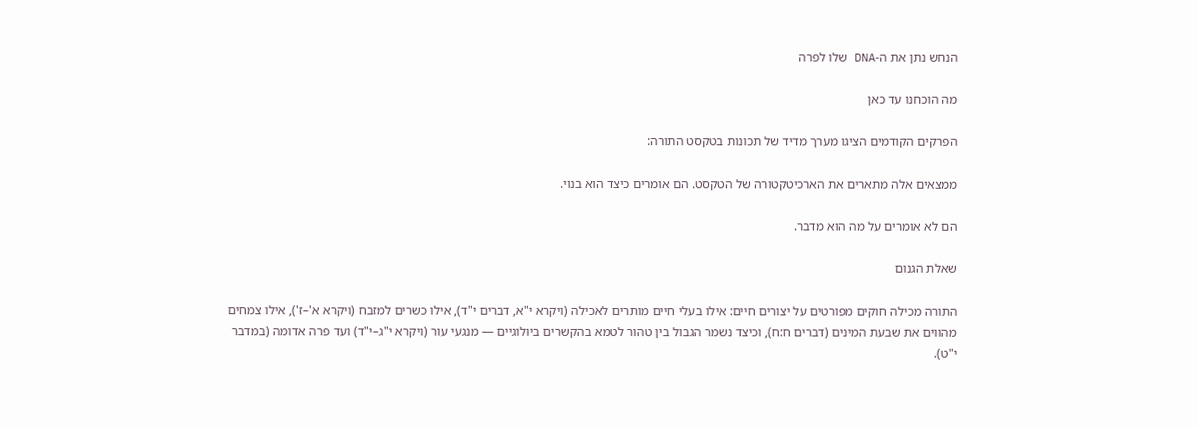הנחש נתן את ה-DNA שלו לפרה

מה הוכחנו עד כאן

הפרקים הקודמים הציגו מערך מדיד של תכונות בטקסט התורה:

ממצאים אלה מתארים את הארכיטקטורה של הטקסט. הם אומרים כיצד הוא בנוי.

הם לא אומרים על מה הוא מדבר.

שאלת הגנום

התורה מכילה חוקים מפורטים על יצורים חיים: אילו בעלי חיים מותרים לאכילה (ויקרא י"א, דברים י"ד), אילו כשרים למזבח (ויקרא א'–ז'), אילו צמחים מהווים את שבעת המינים (דברים ח:ח), וכיצד נשמר הגבול בין טהור לטמא בהקשרים ביולוגיים — מנגעי עור (ויקרא י"ג–י"ד) ועד פרה אדומה (במדבר י"ט).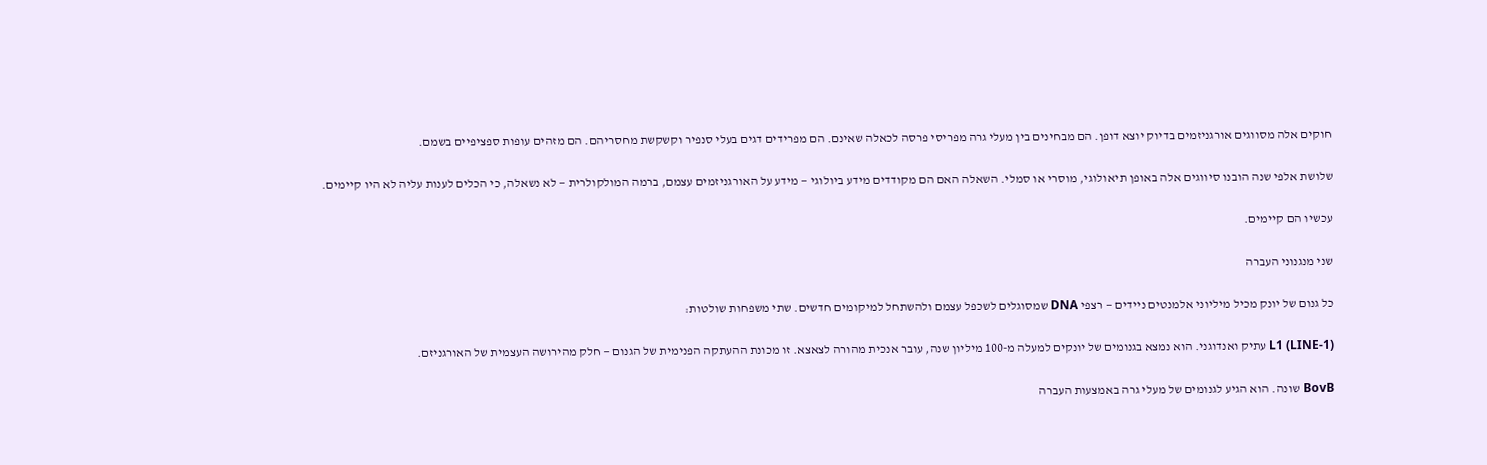חוקים אלה מסווגים אורגניזמים בדיוק יוצא דופן. הם מבחינים בין מעלי גרה מפריסי פרסה לכאלה שאינם. הם מפרידים דגים בעלי סנפיר וקשקשת מחסריהם. הם מזהים עופות ספציפיים בשמם.

שלושת אלפי שנה הובנו סיווגים אלה באופן תיאולוגי, מוסרי או סמלי. השאלה האם הם מקודדים מידע ביולוגי — מידע על האורגניזמים עצמם, ברמה המולקולרית — לא נשאלה, כי הכלים לענות עליה לא היו קיימים.

עכשיו הם קיימים.

שני מנגנוני העברה

כל גנום של יונק מכיל מיליוני אלמנטים ניידים — רצפי DNA שמסוגלים לשכפל עצמם ולהשתחל למיקומים חדשים. שתי משפחות שולטות:

L1 (LINE-1) עתיק ואנדוגני. הוא נמצא בגנומים של יונקים למעלה מ-100 מיליון שנה, עובר אנכית מהורה לצאצא. זו מכונת ההעתקה הפנימית של הגנום — חלק מהירושה העצמית של האורגניזם.

BovB שונה. הוא הגיע לגנומים של מעלי גרה באמצעות העברה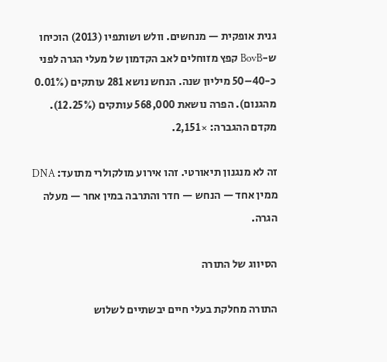גנית אופקית — מנחשים. וולש ושותפיו (2013) הוכיחו ש-BovB קפץ מזוחלים לאב הקדמון של מעלי הגרה לפני כ-40–50 מיליון שנה. הנחש נושא 281 עותקים (0.01% מהגנום). הפרה נושאת 568,000 עותקים (12.25%). מקדם ההגברה: ×2,151.

זה לא מנגנון תיאורטי. זהו אירוע מולקולרי מתועד: DNA ממין אחד — הנחש — חדר והתרבה במין אחר — מעלה הגרה.

הסיווג של התורה

התורה מחלקת בעלי חיים יבשתיים לשלוש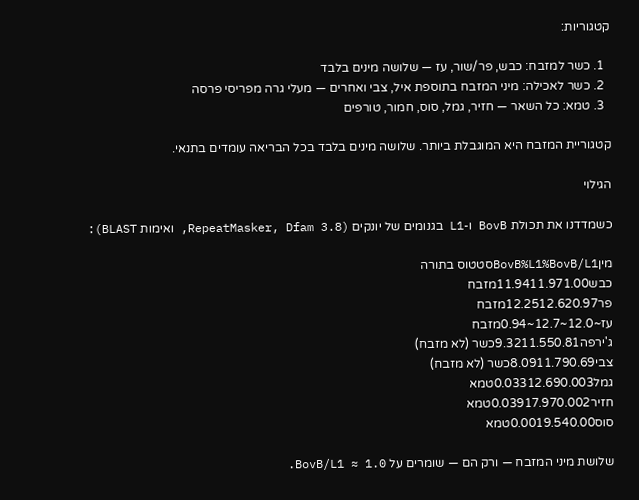קטגוריות:

  1. כשר למזבח: כבש, פר/שור, עז — שלושה מינים בלבד
  2. כשר לאכילה: מיני המזבח בתוספת איל, צבי ואחרים — מעלי גרה מפריסי פרסה
  3. טמא: כל השאר — חזיר, גמל, סוס, חמור, טורפים

קטגוריית המזבח היא המוגבלת ביותר. שלושה מינים בלבד בכל הבריאה עומדים בתנאי.

הגילוי

כשמדדנו את תכולת BovB ו-L1 בגנומים של יונקים (RepeatMasker, Dfam 3.8, ואימות BLAST):

מיןBovB%L1%BovB/L1סטטוס בתורה
כבש11.9411.971.00מזבח
פר12.2512.620.97מזבח
עז~12.0~12.7~0.94מזבח
ג'ירפה9.3211.550.81כשר (לא מזבח)
צבי8.0911.790.69כשר (לא מזבח)
גמל0.03312.690.003טמא
חזיר0.03917.970.002טמא
סוס0.0019.540.00טמא

שלושת מיני המזבח — ורק הם — שומרים על BovB/L1 ≈ 1.0.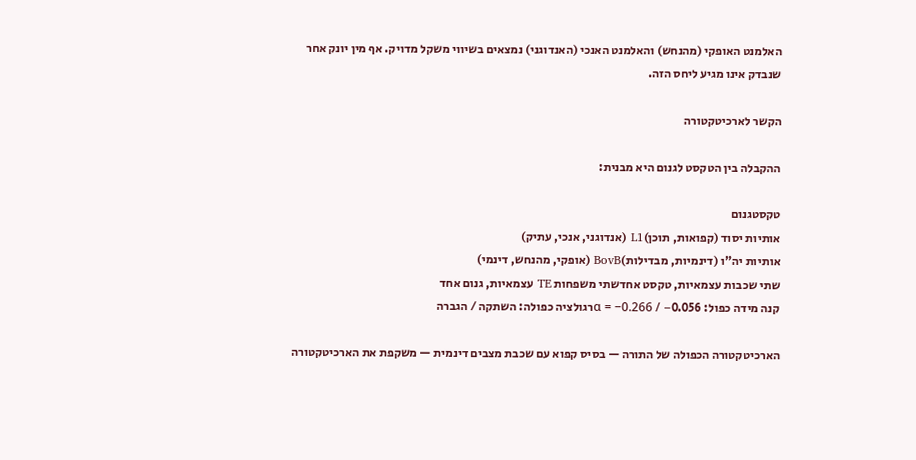האלמנט האופקי (מהנחש) והאלמנט האנכי (האנדוגני) נמצאים בשיווי משקל מדויק. אף מין יונק אחר שנבדק אינו מגיע ליחס הזה.

הקשר לארכיטקטורה

ההקבלה בין הטקסט לגנום היא מבנית:

טקסטגנום
אותיות יסוד (קפואות, תוכן)L1 (אנדוגני, אנכי, עתיק)
אותיות יה"ו (דינמיות, מבדילות)BovB (אופקי, מהנחש, דינמי)
שתי שכבות עצמאיות, טקסט אחדשתי משפחות TE עצמאיות, גנום אחד
קנה מידה כפול: α = −0.266 / −0.056רגולציה כפולה: השתקה / הגברה

הארכיטקטורה הכפולה של התורה — בסיס קפוא עם שכבת מצבים דינמית — משקפת את הארכיטקטורה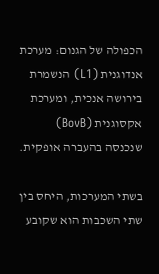הכפולה של הגנום: מערכת אנדוגנית (L1) הנשמרת בירושה אנכית, ומערכת אקסוגנית (BovB) שנכנסה בהעברה אופקית.

בשתי המערכות, היחס בין שתי השכבות הוא שקובע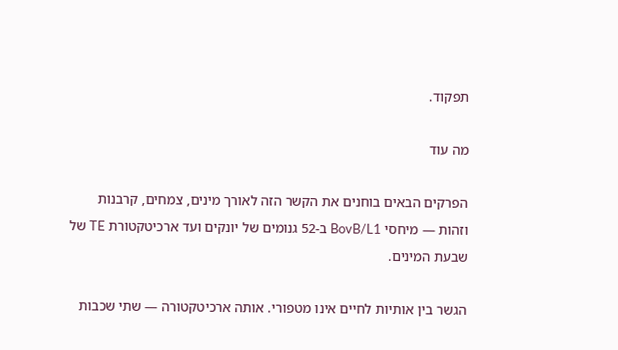תפקוד.

מה עוד

הפרקים הבאים בוחנים את הקשר הזה לאורך מינים, צמחים, קרבנות וזהות — מיחסי BovB/L1 ב-52 גנומים של יונקים ועד ארכיטקטורת TE של שבעת המינים.

הגשר בין אותיות לחיים אינו מטפורי. אותה ארכיטקטורה — שתי שכבות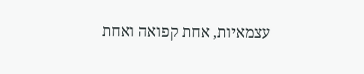עצמאיות, אחת קפואה ואחת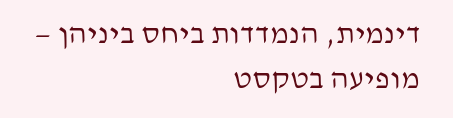דינמית, הנמדדות ביחס ביניהן — מופיעה בטקסט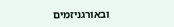ובאורגניזמים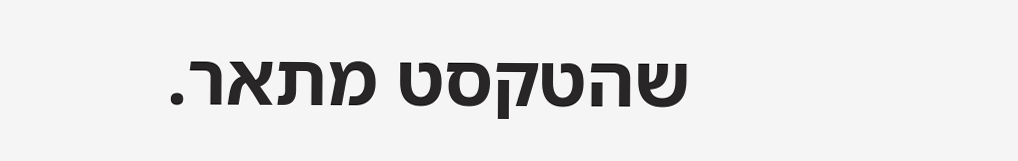שהטקסט מתאר.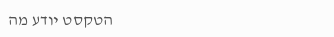הטקסט יודע מה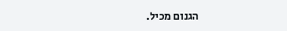הגנום מכיל.